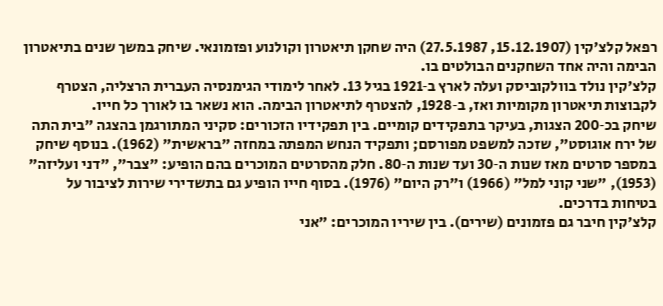רפאל קלצ'קין (15.12.1907, 27.5.1987) היה שחקן תיאטרון וקולנוע ופזמונאי. שיחק במשך שנים בתיאטרון הבימה והיה אחד השחקנים הבולטים בו.
קלצ'קין נולד בוולקוביסק ועלה לארץ ב‑1921 בגיל 13. לאחר לימודי הגימנסיה העברית הרצליה, הצטרף לקבוצות תיאטרון מקומיות ואז, ב‑1928, להצטרף לתיאטרון הבימה. הוא נשאר בו לאורך כל חייו.
שיחק בכ‑200 הצגות, בעיקר בתפקידים קומיים. בין תפקידיו הזכורים: סקיני המתורגמן בהצגה "בית התה של ירח אוגוסט", שזכה למשפט מפורסם; ותפקיד הנחש המפתה במחזה "בראשית" (1962). בנוסף שיחק במספר סרטים מאז שנות ה‑30 ועד שנות ה‑80. חלק מהסרטים המוכרים בהם הופיע: "צבר", "דני ועליזה" (1953), "שני קוני למל" (1966) ו"רק היום" (1976). בסוף חייו הופיע גם בתשדירי שירות לציבור על בטיחות בדרכים.
קלצ'קין חיבר גם פזמונים (שירים). בין שיריו המוכרים: "אני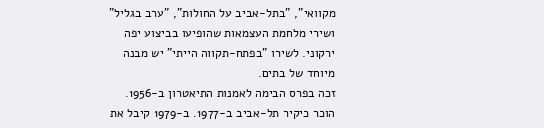מקוואי", "בתל‑אביב על החולות", "ערב בגליל" ושירי מלחמת העצמאות שהופיעו בביצוע יפה ירקוני. לשירו "בפתח‑תקווה הייתי" יש מבנה מיוחד של בתים.
זכה בפרס הבימה לאמנות התיאטרון ב‑1956. הוכר כיקיר תל‑אביב ב‑1977. ב‑1979 קיבל את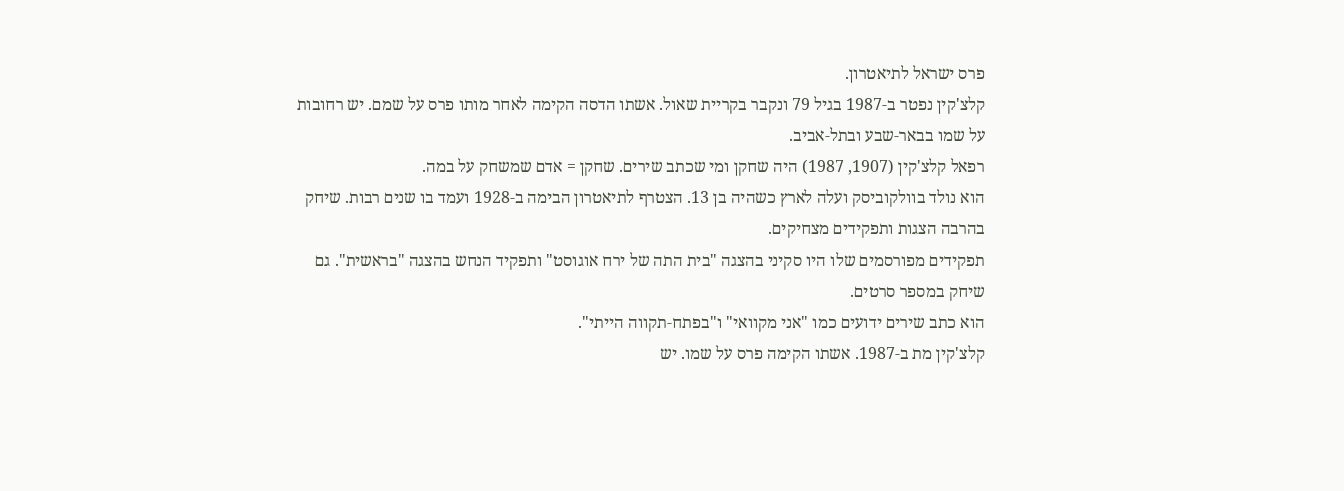פרס ישראל לתיאטרון.
קלצ'קין נפטר ב‑1987 בגיל 79 ונקבר בקריית שאול. אשתו הדסה הקימה לאחר מותו פרס על שמם. יש רחובות על שמו בבאר‑שבע ובתל‑אביב.
רפאל קלצ'קין (1907, 1987) היה שחקן ומי שכתב שירים. שחקן = אדם שמשחק על במה.
הוא נולד בוולקוביסק ועלה לארץ כשהיה בן 13. הצטרף לתיאטרון הבימה ב‑1928 ועמד בו שנים רבות. שיחק בהרבה הצגות ותפקידים מצחיקים.
תפקידים מפורסמים שלו היו סקיני בהצגה "בית התה של ירח אוגוסט" ותפקיד הנחש בהצגה "בראשית". גם שיחק במספר סרטים.
הוא כתב שירים ידועים כמו "אני מקוואי" ו"בפתח‑תקווה הייתי".
קלצ'קין מת ב‑1987. אשתו הקימה פרס על שמו. יש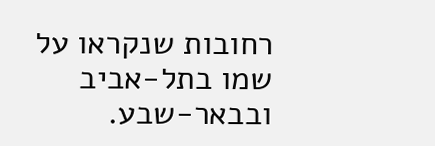רחובות שנקראו על שמו בתל‑אביב ובבאר‑שבע.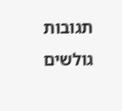תגובות גולשים